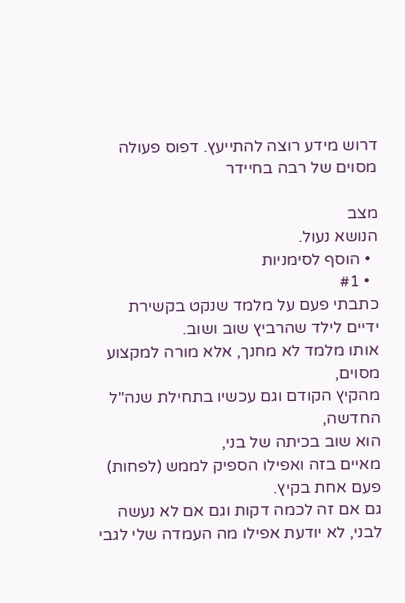דרוש מידע רוצה להתייעץ. דפוס פעולה מסוים של רבה בחיידר

מצב
הנושא נעול.
  • הוסף לסימניות
  • #1
כתבתי פעם על מלמד שנקט בקשירת ידיים לילד שהרביץ שוב ושוב.
אותו מלמד לא מחנך, אלא מורה למקצוע מסוים,
מהקיץ הקודם וגם עכשיו בתחילת שנה"ל החדשה,
הוא שוב בכיתה של בני,
מאיים בזה ואפילו הספיק לממש (לפחות) פעם אחת בקיץ.
גם אם זה לכמה דקות וגם אם לא נעשה לבני, לא יודעת אפילו מה העמדה שלי לגבי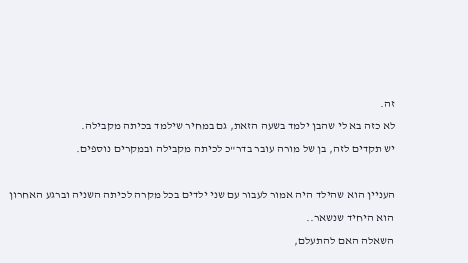זה.
לא כזה בא לי שהבן ילמד בשעה הזאת, גם במחיר שילמד בכיתה מקבילה.
יש תקדים לזה, בן של מורה עובר בדר"כ לכיתה מקבילה ובמקרים נוספים.

העניין הוא שהילד היה אמור לעבור עם שני ילדים בכל מקרה לכיתה השניה וברגע האחרון הוא היחיד שנשאר..
השאלה האם להתעלם,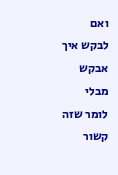ואם לבקש איך אבקש מבלי לומר שזה קשור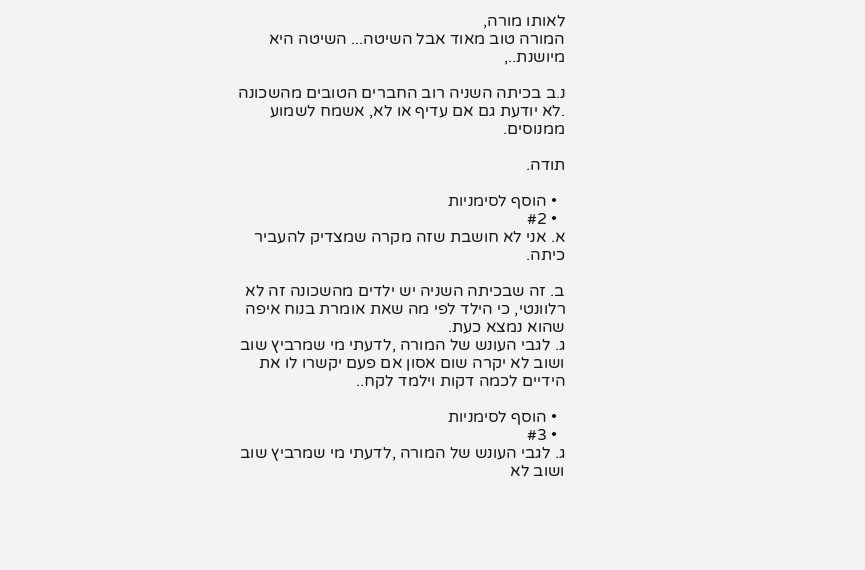לאותו מורה,
המורה טוב מאוד אבל השיטה... השיטה היא מיושנת..,

נ.ב בכיתה השניה רוב החברים הטובים מהשכונה .לא יודעת גם אם עדיף או לא, אשמח לשמוע ממנוסים.

תודה.

  • הוסף לסימניות
  • #2
א. אני לא חושבת שזה מקרה שמצדיק להעביר כיתה.

ב. זה שבכיתה השניה יש ילדים מהשכונה זה לא רלוונטי, כי הילד לפי מה שאת אומרת בנוח איפה שהוא נמצא כעת.
ג. לגבי העונש של המורה ,לדעתי מי שמרביץ שוב ושוב לא יקרה שום אסון אם פעם יקשרו לו את הידיים לכמה דקות וילמד לקח..

  • הוסף לסימניות
  • #3
ג. לגבי העונש של המורה ,לדעתי מי שמרביץ שוב ושוב לא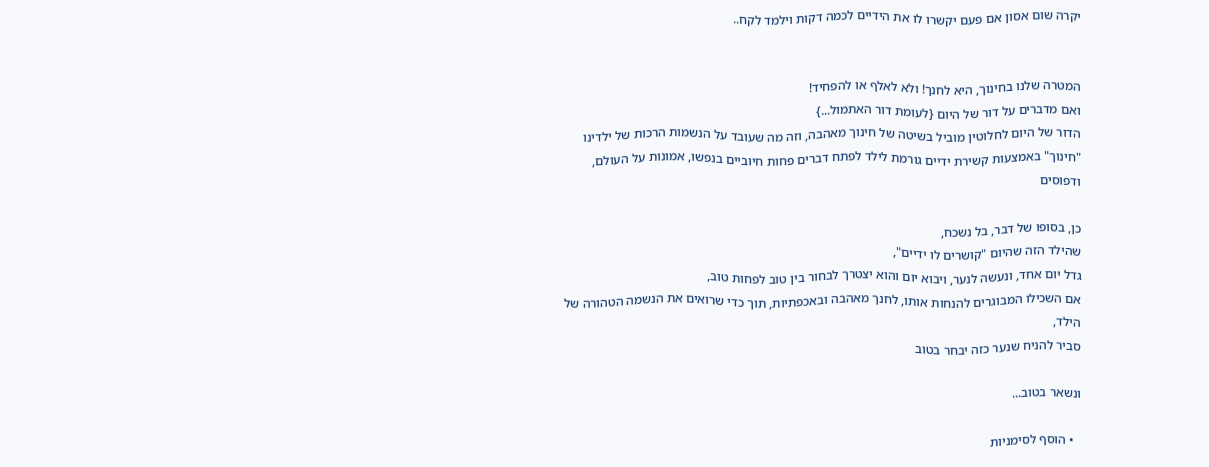יקרה שום אסון אם פעם יקשרו לו את הידיים לכמה דקות וילמד לקח..


המטרה שלנו בחינוך, היא לחנך! ולא לאלף או להפחיד!
ואם מדברים על דור של היום {לעומת דור האתמול...}
הדור של היום לחלוטין מוביל בשיטה של חינוך מאהבה, וזה מה שעובד על הנשמות הרכות של ילדינו
"חינוך" באמצעות קשירת ידיים גורמת לילד לפתח דברים פחות חיוביים בנפשו, אמונות על העולם, ודפוסים

כן, בסופו של דבר, בל נשכח,
שהילד הזה שהיום "קושרים לו ידיים",
גדל יום אחד, ונעשה לנער, ויבוא יום והוא יצטרך לבחור בין טוב לפחות טוב,
אם השכילו המבוגרים להנחות אותו, לחנך מאהבה ובאכפתיות, תוך כדי שרואים את הנשמה הטהורה של הילד,
סביר להניח שנער כזה יבחר בטוב

ונשאר בטוב...

  • הוסף לסימניות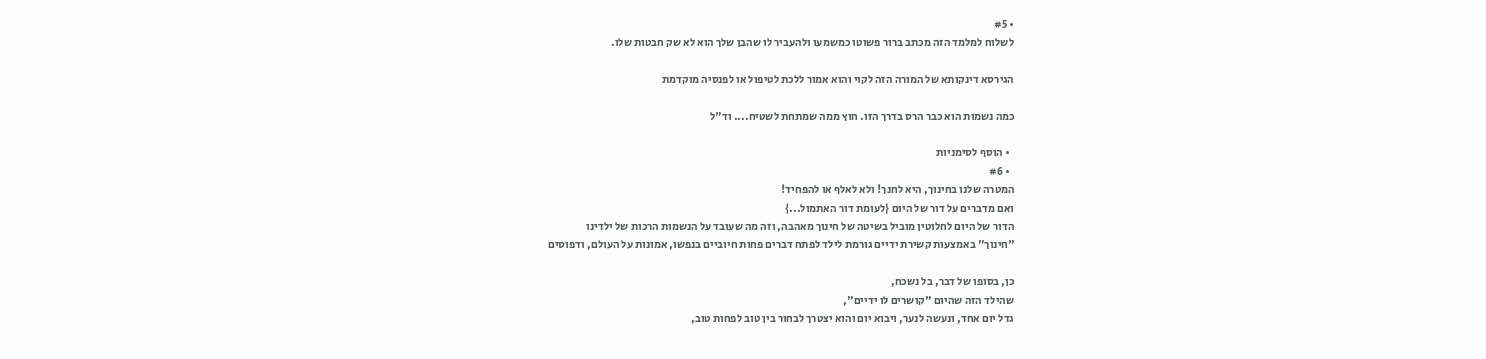• #5
לשלוח למלמד הזה מכתב ברור פשוטו כמשמעו ולהעביר לו שהבן שלך הוא לא שק חבטות שלו.

הגירסא דינקותא של המורה הזה לקוי והוא אמור ללכת לטיפול או לפנסיה מוקדמת

כמה נשמות הוא כבר הרס בדרך הזו. חוץ ממה שמתחת לשטיח.... וד"ל

  • הוסף לסימניות
  • #6
המטרה שלנו בחינוך, היא לחנך! ולא לאלף או להפחיד!
ואם מדברים על דור של היום {לעומת דור האתמול...}
הדור של היום לחלוטין מוביל בשיטה של חינוך מאהבה, וזה מה שעובד על הנשמות הרכות של ילדינו
"חינוך" באמצעות קשירת ידיים גורמת לילד לפתח דברים פחות חיוביים בנפשו, אמונות על העולם, ודפוסים

כן, בסופו של דבר, בל נשכח,
שהילד הזה שהיום "קושרים לו ידיים",
גדל יום אחד, ונעשה לנער, ויבוא יום והוא יצטרך לבחור בין טוב לפחות טוב,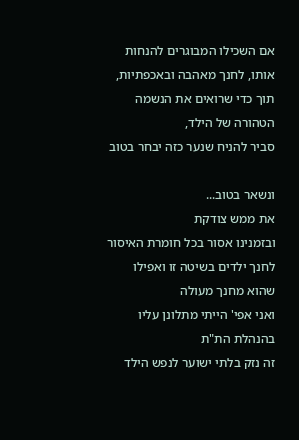אם השכילו המבוגרים להנחות אותו, לחנך מאהבה ובאכפתיות, תוך כדי שרואים את הנשמה הטהורה של הילד,
סביר להניח שנער כזה יבחר בטוב

ונשאר בטוב...
את ממש צודקת
ובזמנינו אסור בכל חומרת האיסור לחנך ילדים בשיטה זו ואפילו שהוא מחנך מעולה
ואני אפי' הייתי מתלונן עליו בהנהלת הת"ת
זה נזק בלתי ישוער לנפש הילד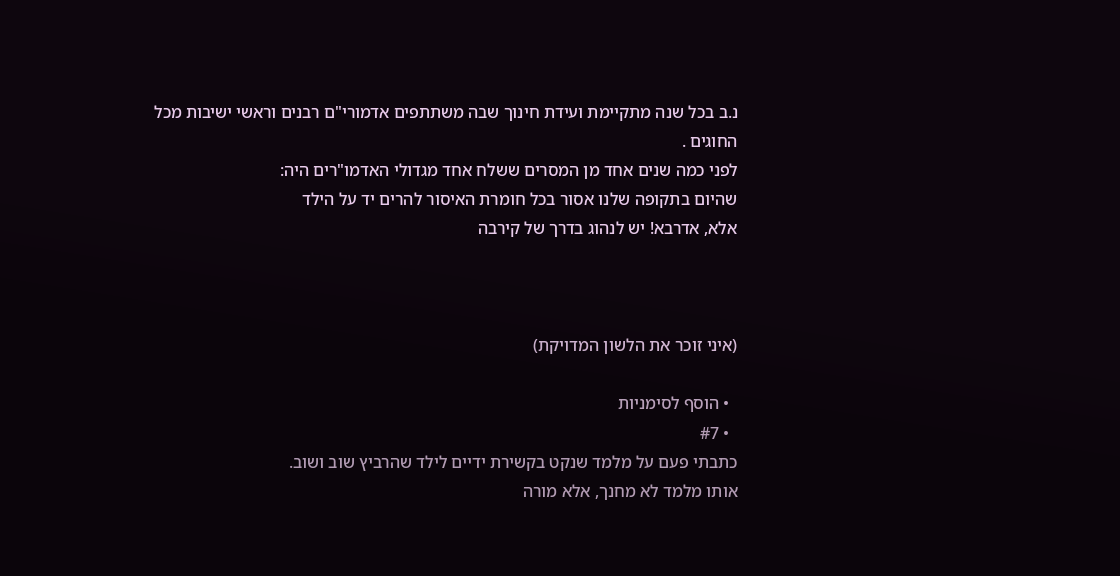נ.ב בכל שנה מתקיימת ועידת חינוך שבה משתתפים אדמורי"ם רבנים וראשי ישיבות מכל החוגים .
לפני כמה שנים אחד מן המסרים ששלח אחד מגדולי האדמו"רים היה:
שהיום בתקופה שלנו אסור בכל חומרת האיסור להרים יד על הילד
אלא, אדרבא! יש לנהוג בדרך של קירבה



(איני זוכר את הלשון המדויקת)

  • הוסף לסימניות
  • #7
כתבתי פעם על מלמד שנקט בקשירת ידיים לילד שהרביץ שוב ושוב.
אותו מלמד לא מחנך, אלא מורה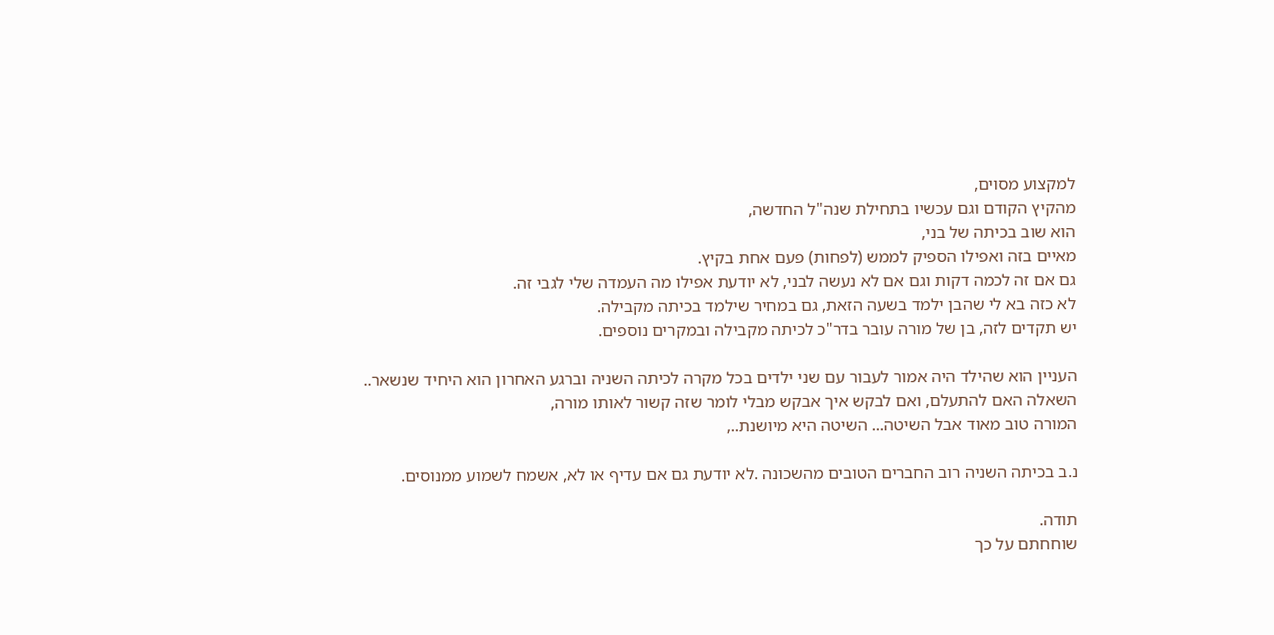למקצוע מסוים,
מהקיץ הקודם וגם עכשיו בתחילת שנה"ל החדשה,
הוא שוב בכיתה של בני,
מאיים בזה ואפילו הספיק לממש (לפחות) פעם אחת בקיץ.
גם אם זה לכמה דקות וגם אם לא נעשה לבני, לא יודעת אפילו מה העמדה שלי לגבי זה.
לא כזה בא לי שהבן ילמד בשעה הזאת, גם במחיר שילמד בכיתה מקבילה.
יש תקדים לזה, בן של מורה עובר בדר"כ לכיתה מקבילה ובמקרים נוספים.

העניין הוא שהילד היה אמור לעבור עם שני ילדים בכל מקרה לכיתה השניה וברגע האחרון הוא היחיד שנשאר..
השאלה האם להתעלם, ואם לבקש איך אבקש מבלי לומר שזה קשור לאותו מורה,
המורה טוב מאוד אבל השיטה... השיטה היא מיושנת..,

נ.ב בכיתה השניה רוב החברים הטובים מהשכונה .לא יודעת גם אם עדיף או לא, אשמח לשמוע ממנוסים.

תודה.
שוחחתם על כך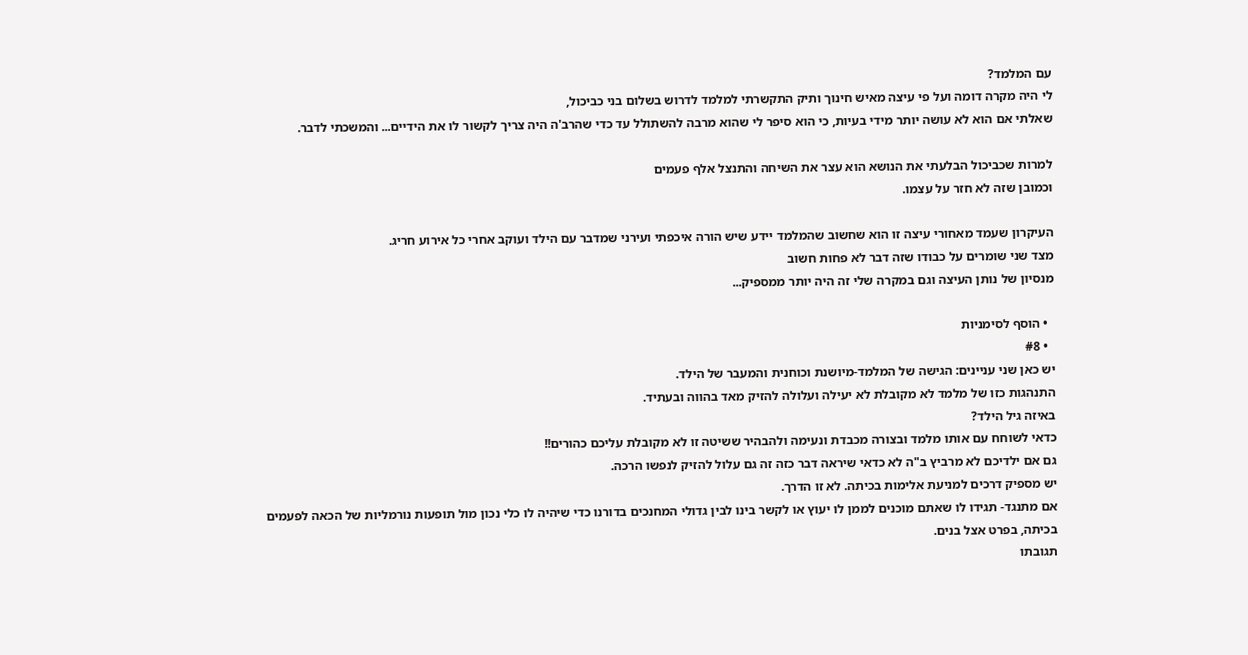עם המלמד?
לי היה מקרה דומה ועל פי עיצה מאיש חינוך ותיק התקשרתי למלמד לדרוש בשלום בני כביכול,
שאלתי אם הוא לא עושה יותר מידי בעיות, כי הוא סיפר לי שהוא מרבה להשתולל עד כדי שהרב'ה היה צריך לקשור לו את הידיים... והמשכתי לדבר.

למרות שכביכול הבלעתי את הנושא הוא עצר את השיחה והתנצל אלף פעמים
וכמובן שזה לא חזר על עצמו.

העיקרון שעמד מאחורי עיצה זו הוא שחשוב שהמלמד יידע שיש הורה איכפתי ועירני שמדבר עם הילד ועוקב אחרי כל אירוע חריג.
מצד שני שומרים על כבודו שזה דבר לא פחות חשוב
מנסיון של נותן העיצה וגם במקרה שלי זה היה יותר ממספיק...

  • הוסף לסימניות
  • #8
יש כאן שני עניינים: הגישה של המלמד-מיושנת וכוחנית והמעבר של הילד.
התנהגות כזו של מלמד לא מקובלת לא יעילה ועלולה להזיק מאד בהווה ובעתיד.
באיזה גיל הילד?
כדאי לשוחח עם אותו מלמד ובצורה מכבדת ונעימה ולהבהיר ששיטה זו לא מקובלת עליכם כהורים!!
גם אם ילדיכם לא מרביץ ב"ה לא כדאי שיראה דבר כזה זה גם עלול להזיק לנפשו הרכה.
יש מספיק דרכים למניעת אלימות בכיתה. לא זו הדרך.
אם מתנגד- תגידו לו שאתם מוכנים לממן לו יעוץ או לקשר בינו לבין גדולי המחנכים בדורנו כדי שיהיה לו כלי נכון מול תופעות נורמליות של הכאה לפעמים בכיתה, בפרט אצל בנים.
תגובתו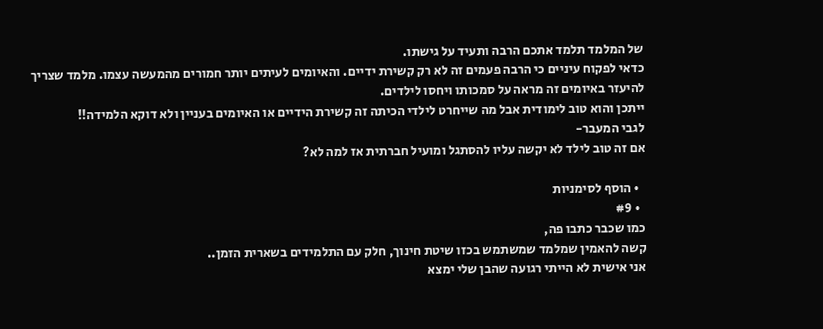של המלמד תלמד אתכם הרבה ותעיד על גישתו.
כדאי לפקוח עיניים כי הרבה פעמים זה לא רק קשירת ידיים. והאיומים לעיתים יותר חמורים מהמעשה עצמו. מלמד שצריך להיעזר באיומים זה מראה על סמכותו ויחסו לילדים.
ייתכן והוא טוב לימודית אבל מה שייחרט לילדי הכיתה זה קשירת הידיים או האיומים בעניין ולא דוקא הלמידה!!
לגבי המעבר-
אם זה טוב לילד לא יקשה עליו להסתגל ומועיל חברתית אז למה לא?

  • הוסף לסימניות
  • #9
כמו שכבר כתבו פה,
קשה להאמין שמלמד שמשתמש בכזו שיטת חינוך, חלק עם התלמידים בשארית הזמן..
אני אישית לא הייתי רגועה שהבן שלי ימצא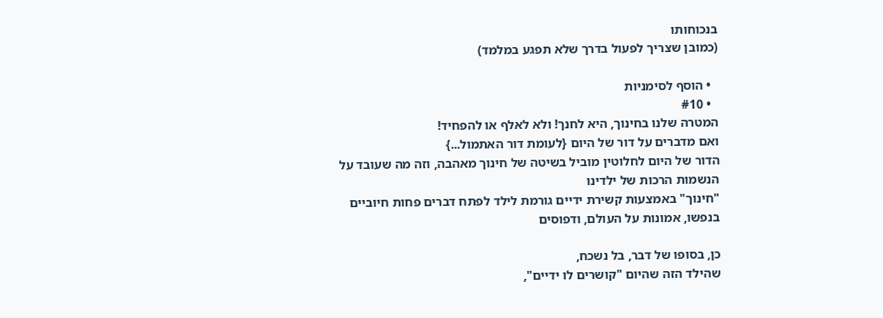בנכוחותו
(כמובן שצריך לפעול בדרך שלא תפגע במלמד)

  • הוסף לסימניות
  • #10
המטרה שלנו בחינוך, היא לחנך! ולא לאלף או להפחיד!
ואם מדברים על דור של היום {לעומת דור האתמול...}
הדור של היום לחלוטין מוביל בשיטה של חינוך מאהבה, וזה מה שעובד על הנשמות הרכות של ילדינו
"חינוך" באמצעות קשירת ידיים גורמת לילד לפתח דברים פחות חיוביים בנפשו, אמונות על העולם, ודפוסים

כן, בסופו של דבר, בל נשכח,
שהילד הזה שהיום "קושרים לו ידיים",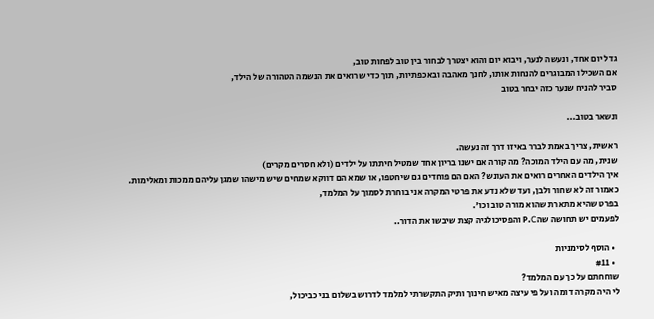גדל יום אחד, ונעשה לנער, ויבוא יום והוא יצטרך לבחור בין טוב לפחות טוב,
אם השכילו המבוגרים להנחות אותו, לחנך מאהבה ובאכפתיות, תוך כדי שרואים את הנשמה הטהורה של הילד,
סביר להניח שנער כזה יבחר בטוב

ונשאר בטוב...

ראשית, צריך באמת לברר באיזו דרך זה נעשה.
שנית, מה עם הילד המוכה? מה קורה אם ישנו בריון אחד שמטיל חיתתו על ילדים (ולא חסרים מקרים)
איך הילדים האחרים רואים את העונש? האם הם פוחדים גם שיחטפו, או שמא הם דווקא שמחים שיש מישהו שמגן עליהם ממכות ומאלימות.
כאמור זה לא שחור ולבן, ועד שלא נדע את פרטי המקרה אני בוחרת לסמוך על המלמד,
בפרט שהיא מתארת שהוא מורה טוב וכו'.
לפעמים יש תחושה שהP.C והפסיכולגיה קצת שיבשו את הדור..

  • הוסף לסימניות
  • #11
שוחחתם על כך עם המלמד?
לי היה מקרה דומה ועל פי עיצה מאיש חינוך ותיק התקשרתי למלמד לדרוש בשלום בני כביכול,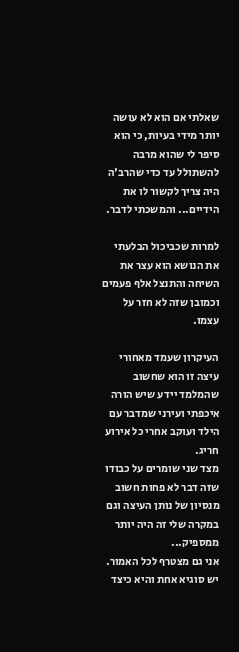שאלתי אם הוא לא עושה יותר מידי בעיות, כי הוא סיפר לי שהוא מרבה להשתולל עד כדי שהרב'ה היה צריך לקשור לו את הידיים... והמשכתי לדבר.

למרות שכביכול הבלעתי את הנושא הוא עצר את השיחה והתנצל אלף פעמים
וכמובן שזה לא חזר על עצמו.

העיקרון שעמד מאחורי עיצה זו הוא שחשוב שהמלמד יידע שיש הורה איכפתי ועירני שמדבר עם הילד ועוקב אחרי כל אירוע חריג.
מצד שני שומרים על כבודו שזה דבר לא פחות חשוב
מנסיון של נותן העיצה וגם במקרה שלי זה היה יותר ממספיק...
אני גם מצטרף לכל האמור.
יש סוגיא אחת והיא כיצד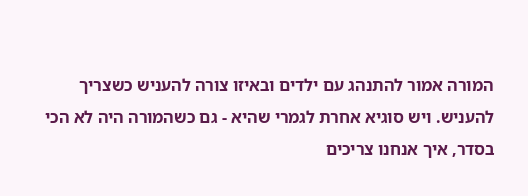המורה אמור להתנהג עם ילדים ובאיזו צורה להעניש כשצריך להעניש. ויש סוגיא אחרת לגמרי שהיא - גם כשהמורה היה לא הכי בסדר, איך אנחנו צריכים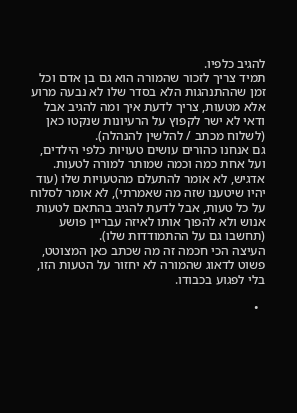להגיב כלפיו.
תמיד צריך לזכור שהמורה הוא גם בן אדם וכל זמן שההתנהגות הלא בסדר שלו לא נבעה מרוע אלא מטעות, צריך לדעת איך ומה להגיב אבל ודאי לא ישר לקפוץ על הרעיונות שנקטו כאן (לשלוח מכתב / להלשין להנהלה).
גם אנחנו כהורים עושים טעויות כלפי הילדים, ועל אחת כמה וכמה שמותר למורה לטעות.
אדגיש, לא אומר להתעלם מהטעויות שלו (עוד יהיו שיטענו שזה מה שאמרתי), לא אומר לסלוח על כל טעות, אבל לדעת להגיב בהתאם לטעות אנוש ולא להפוך אותו לאיזה עבריין פושע (תחשבו גם על ההתמודדות שלו).
העיצה הכי חכמה זה מה שכתב כאן המצוטט, פשוט לדאוג שהמורה לא יחזור על הטעות הזו, בלי לפגוע בכבודו.

  •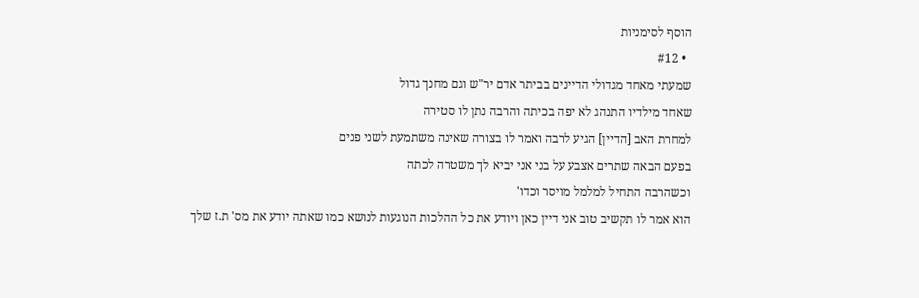הוסף לסימניות
  • #12
שמעתי מאחד מגדולי הדיינים בביתר אדם יר"ש וגם מחנך גדול
שאחד מילדיו התנהג לא יפה בכיתה והרבה נתן לו סטירה
למחרת האב [הדיין] הגיע לרבה ואמר לו בצורה שאינה משתמעת לשני פנים
בפעם הבאה שתרים אצבע על בני אני יביא לך משטרה לכתה
וכשהרבה התחיל למלמל מויסר וכדו'
הוא אמר לו תקשיב טוב אני דיין כאן ויודע את כל ההלכות הנוגעות לנושא כמו שאתה יודע את מס' ת.ז שלך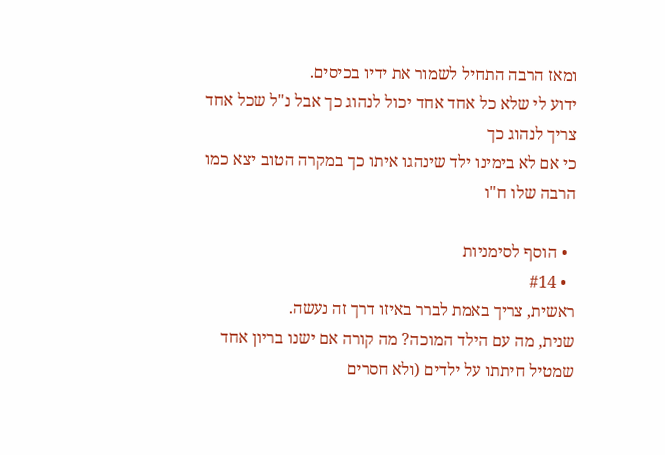ומאז הרבה התחיל לשמור את ידיו בכיסים.
ידוע לי שלא כל אחד אחד יכול לנהוג כך אבל נ"ל שכל אחד צריך לנהוג כך
כי אם לא בימינו ילד שינהגו איתו כך במקרה הטוב יצא כמו הרבה שלו ח"ו

  • הוסף לסימניות
  • #14
ראשית, צריך באמת לברר באיזו דרך זה נעשה.
שנית, מה עם הילד המוכה? מה קורה אם ישנו בריון אחד שמטיל חיתתו על ילדים (ולא חסרים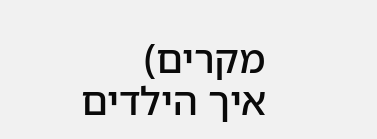מקרים)
איך הילדים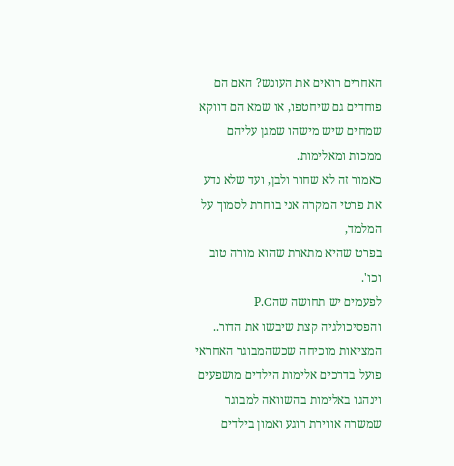האחרים רואים את העונש? האם הם פוחדים גם שיחטפו, או שמא הם דווקא שמחים שיש מישהו שמגן עליהם ממכות ומאלימות.
כאמור זה לא שחור ולבן, ועד שלא נדע את פרטי המקרה אני בוחרת לסמוך על המלמד,
בפרט שהיא מתארת שהוא מורה טוב וכו'.
לפעמים יש תחושה שהP.C והפסיכולגיה קצת שיבשו את הדור..
המציאות מוכיחה שכשהמבוגר האחראי פועל בדרכים אלימות הילדים מושפעים וינהגו באלימות בהשוואה למבוגר שמשרה אווירת רוגע ואמון בילדים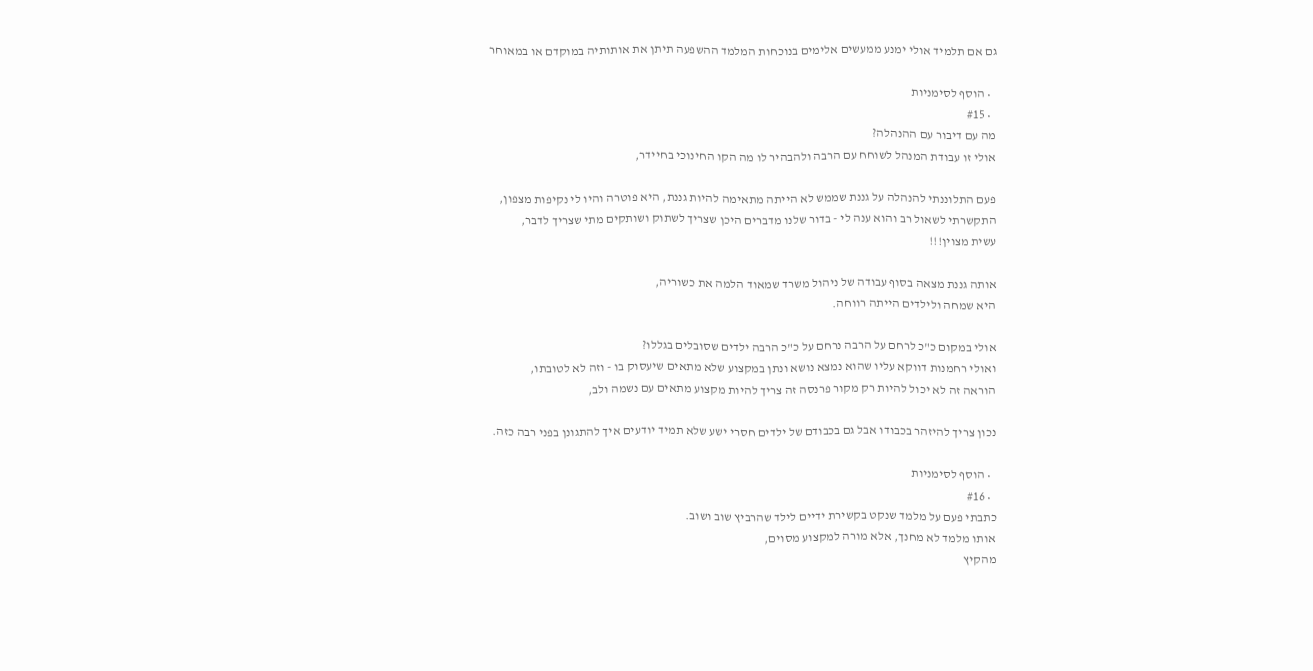גם אם תלמיד אולי ימנע ממעשים אלימים בנוכחות המלמד ההשפעה תיתן את אותותיה במוקדם או במאוחר

  • הוסף לסימניות
  • #15
מה עם דיבור עם ההנהלה?
אולי זו עבודת המנהל לשוחח עם הרבה ולהבהיר לו מה הקו החינוכי בחיידר,

פעם התלוננתי להנהלה על גננת שממש לא הייתה מתאימה להיות גננת, היא פוטרה והיו לי נקיפות מצפון,
התקשרתי לשאול רב והוא ענה לי - בדור שלנו מדברים היכן שצריך לשתוק ושותקים מתי שצריך לדבר,
עשית מצוין!!!

אותה גננת מצאה בסוף עבודה של ניהול משרד שמאוד הלמה את כשוריה,
היא שמחה ולילדים הייתה רווחה.

אולי במקום כ"כ לרחם על הרבה נרחם על כ"כ הרבה ילדים שסובלים בגללו?
ואולי רחמנות דווקא עליו שהוא נמצא נושא ונתן במקצוע שלא מתאים שיעסוק בו - וזה לא לטובתו,
הוראה זה לא יכול להיות רק מקור פרנסה זה צריך להיות מקצוע מתאים עם נשמה ולב,

נכון צריך להיזהר בכבודו אבל גם בכבודם של ילדים חסרי ישע שלא תמיד יודעים איך להתגונן בפני רבה כזה.

  • הוסף לסימניות
  • #16
כתבתי פעם על מלמד שנקט בקשירת ידיים לילד שהרביץ שוב ושוב.
אותו מלמד לא מחנך, אלא מורה למקצוע מסוים,
מהקיץ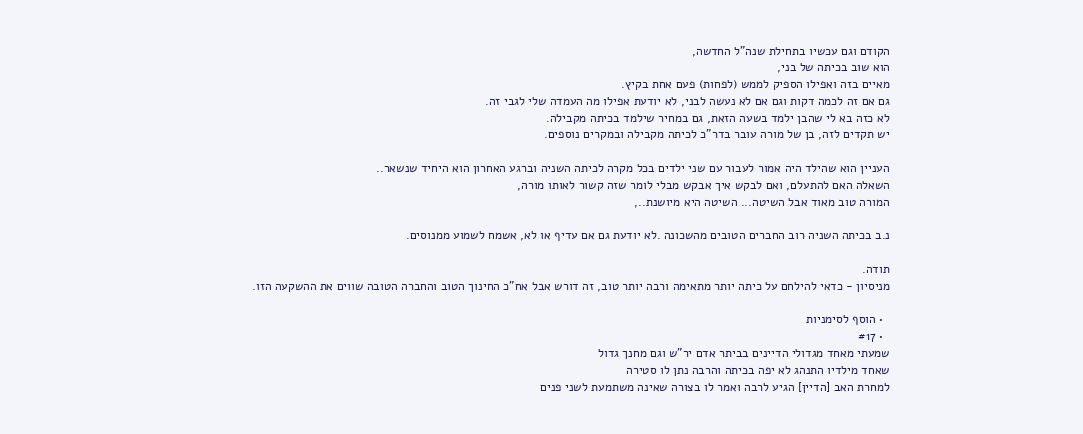הקודם וגם עכשיו בתחילת שנה"ל החדשה,
הוא שוב בכיתה של בני,
מאיים בזה ואפילו הספיק לממש (לפחות) פעם אחת בקיץ.
גם אם זה לכמה דקות וגם אם לא נעשה לבני, לא יודעת אפילו מה העמדה שלי לגבי זה.
לא כזה בא לי שהבן ילמד בשעה הזאת, גם במחיר שילמד בכיתה מקבילה.
יש תקדים לזה, בן של מורה עובר בדר"כ לכיתה מקבילה ובמקרים נוספים.

העניין הוא שהילד היה אמור לעבור עם שני ילדים בכל מקרה לכיתה השניה וברגע האחרון הוא היחיד שנשאר..
השאלה האם להתעלם, ואם לבקש איך אבקש מבלי לומר שזה קשור לאותו מורה,
המורה טוב מאוד אבל השיטה... השיטה היא מיושנת..,

נ.ב בכיתה השניה רוב החברים הטובים מהשכונה .לא יודעת גם אם עדיף או לא, אשמח לשמוע ממנוסים.

תודה.
מניסיון - כדאי להילחם על כיתה יותר מתאימה ורבה יותר טוב, זה דורש אבל אח"כ החינוך הטוב והחברה הטובה שווים את ההשקעה הזו.

  • הוסף לסימניות
  • #17
שמעתי מאחד מגדולי הדיינים בביתר אדם יר"ש וגם מחנך גדול
שאחד מילדיו התנהג לא יפה בכיתה והרבה נתן לו סטירה
למחרת האב [הדיין] הגיע לרבה ואמר לו בצורה שאינה משתמעת לשני פנים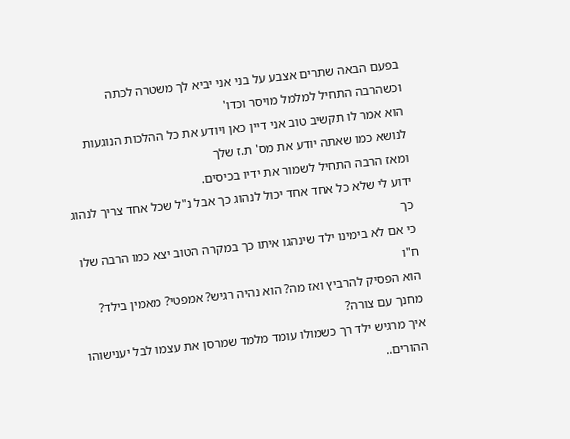בפעם הבאה שתרים אצבע על בני אני יביא לך משטרה לכתה
וכשהרבה התחיל למלמל מויסר וכדו'
הוא אמר לו תקשיב טוב אני דיין כאן ויודע את כל ההלכות הנוגעות לנושא כמו שאתה יודע את מס' ת.ז שלך
ומאז הרבה התחיל לשמור את ידיו בכיסים.
ידוע לי שלא כל אחד אחד יכול לנהוג כך אבל נ"ל שכל אחד צריך לנהוג כך
כי אם לא בימינו ילד שינהגו איתו כך במקרה הטוב יצא כמו הרבה שלו ח"ו
הוא הפסיק להרביץ ואז מה? הוא נהיה רגיש? אמפטי? מאמין בילד? מחנך עם צורה?
איך מרגיש ילד רך כשמולו עומד מלמד שמרסן את עצמו לבל יענישוהו ההורים..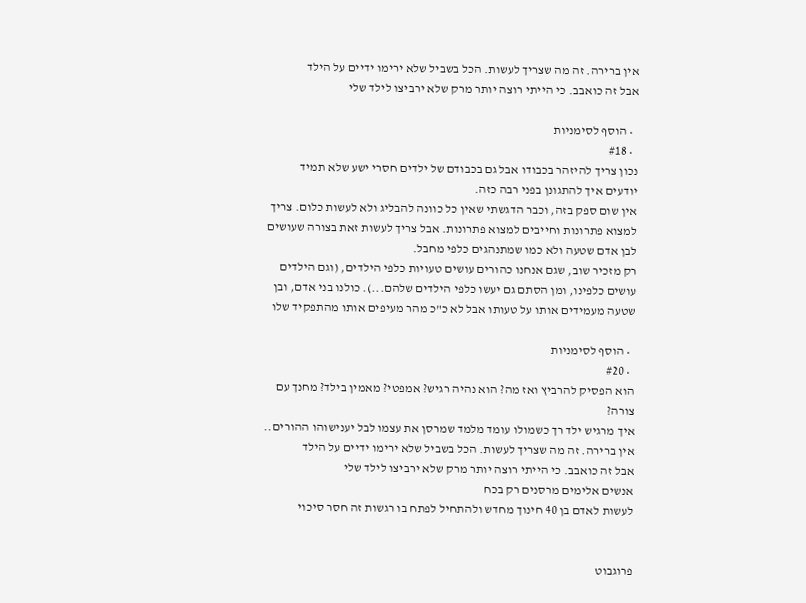אין ברירה. זה מה שצריך לעשות. הכל בשביל שלא ירימו ידיים על הילד
אבל זה כואבב. כי הייתי רוצה יותר מרק שלא ירביצו לילד שלי

  • הוסף לסימניות
  • #18
נכון צריך להיזהר בכבודו אבל גם בכבודם של ילדים חסרי ישע שלא תמיד יודעים איך להתגונן בפני רבה כזה.
אין שום ספק בזה, וכבר הדגשתי שאין כל כוונה להבליג ולא לעשות כלום. צריך למצוא פתרונות וחייבים למצוא פתרונות. אבל צריך לעשות זאת בצורה שעושים לבן אדם שטעה ולא כמו שמתנהגים כלפי מחבל.
רק מזכיר שוב, שגם אנחנו כהורים עושים טעויות כלפי הילדים, (וגם הילדים עושים כלפינו, ומן הסתם גם יעשו כלפי הילדים שלהם...). כולנו בני אדם, ובן שטעה מעמידים אותו על טעותו אבל לא כ"כ מהר מעיפים אותו מהתפקיד שלו

  • הוסף לסימניות
  • #20
הוא הפסיק להרביץ ואז מה? הוא נהיה רגיש? אמפטי? מאמין בילד? מחנך עם צורה?
איך מרגיש ילד רך כשמולו עומד מלמד שמרסן את עצמו לבל יענישוהו ההורים..
אין ברירה. זה מה שצריך לעשות. הכל בשביל שלא ירימו ידיים על הילד
אבל זה כואבב. כי הייתי רוצה יותר מרק שלא ירביצו לילד שלי
אנשים אלימים מרסנים רק בכח
לעשות לאדם בן 40 חינוך מחדש ולהתחיל לפתח בו רגשות זה חסר סיכוי


פרוגבוט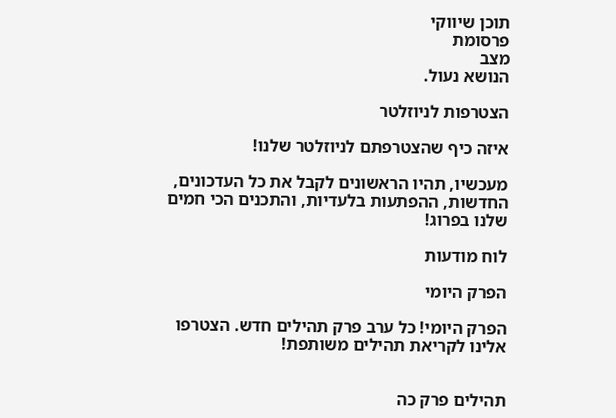תוכן שיווקי
פרסומת
מצב
הנושא נעול.

הצטרפות לניוזלטר

איזה כיף שהצטרפתם לניוזלטר שלנו!

מעכשיו, תהיו הראשונים לקבל את כל העדכונים, החדשות, ההפתעות בלעדיות, והתכנים הכי חמים שלנו בפרוג!

לוח מודעות

הפרק היומי

הפרק היומי! כל ערב פרק תהילים חדש. הצטרפו אלינו לקריאת תהילים משותפת!


תהילים פרק כה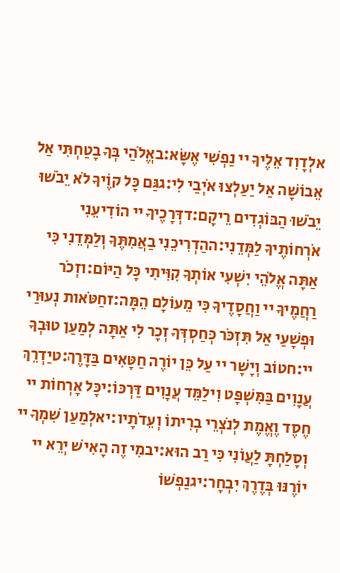אלְדָוִד אֵלֶיךָ יי נַפְשִׁי אֶשָּׂא:באֱלֹהַי בְּךָ בָטַחְתִּי אַל אֵבוֹשָׁה אַל יַעַלְצוּ אֹיְבַי לִי:גגַּם כָּל קוֶֹיךָ לֹא יֵבֹשׁוּ יֵבֹשׁוּ הַבּוֹגְדִים רֵיקָם:דדְּרָכֶיךָ יי הוֹדִיעֵנִי אֹרְחוֹתֶיךָ לַמְּדֵנִי:ההַדְרִיכֵנִי בַאֲמִתֶּךָ וְלַמְּדֵנִי כִּי אַתָּה אֱלֹהֵי יִשְׁעִי אוֹתְךָ קִוִּיתִי כָּל הַיּוֹם:וזְכֹר רַחֲמֶיךָ יי וַחֲסָדֶיךָ כִּי מֵעוֹלָם הֵמָּה:זחַטֹּאות נְעוּרַי וּפְשָׁעַי אַל תִּזְכֹּר כְּחַסְדְּךָ זְכָר לִי אַתָּה לְמַעַן טוּבְךָ יי:חטוֹב וְיָשָׁר יי עַל כֵּן יוֹרֶה חַטָּאִים בַּדָּרֶךְ:טיַדְרֵךְ עֲנָוִים בַּמִּשְׁפָּט וִילַמֵּד עֲנָוִים דַּרְכּוֹ:יכָּל אָרְחוֹת יי חֶסֶד וֶאֱמֶת לְנֹצְרֵי בְרִיתוֹ וְעֵדֹתָיו:יאלְמַעַן שִׁמְךָ יי וְסָלַחְתָּ לַעֲוֹנִי כִּי רַב הוּא:יבמִי זֶה הָאִישׁ יְרֵא יי יוֹרֶנּוּ בְּדֶרֶךְ יִבְחָר:יגנַפְשׁוֹ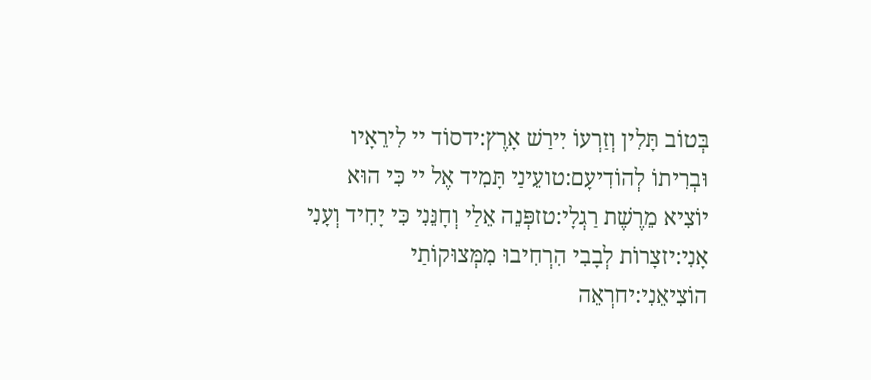בְּטוֹב תָּלִין וְזַרְעוֹ יִירַשׁ אָרֶץ:ידסוֹד יי לִירֵאָיו וּבְרִיתוֹ לְהוֹדִיעָם:טועֵינַי תָּמִיד אֶל יי כִּי הוּא יוֹצִיא מֵרֶשֶׁת רַגְלָי:טזפְּנֵה אֵלַי וְחָנֵּנִי כִּי יָחִיד וְעָנִי אָנִי:יזצָרוֹת לְבָבִי הִרְחִיבוּ מִמְּצוּקוֹתַי הוֹצִיאֵנִי:יחרְאֵה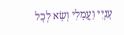עָנְיִי וַעֲמָלִי וְשָׂא לְכָל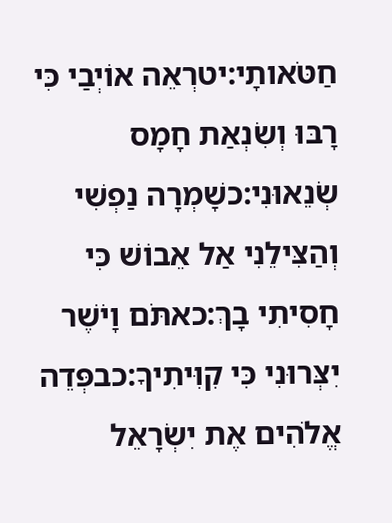חַטֹּאותָי:יטרְאֵה אוֹיְבַי כִּי רָבּוּ וְשִׂנְאַת חָמָס שְׂנֵאוּנִי:כשָׁמְרָה נַפְשִׁי וְהַצִּילֵנִי אַל אֵבוֹשׁ כִּי חָסִיתִי בָךְ:כאתֹּם וָיֹשֶׁר יִצְּרוּנִי כִּי קִוִּיתִיךָ:כבפְּדֵה אֱלֹהִים אֶת יִשְׂרָאֵל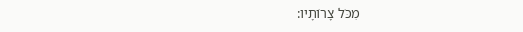מִכֹּל צָרוֹתָיו: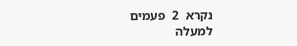נקרא  2  פעמים
למעלה